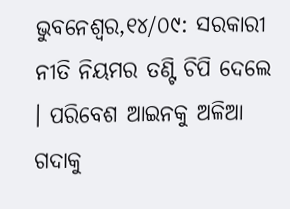ଭୁବନେଶ୍ୱର,୧୪/୦୯: ସରକାରୀ ନୀତି ନିୟମର ତଣ୍ଟି ଚିପି ଦେଲେ । ପରିବେଶ ଆଇନକୁ ଅଳିଆ ଗଦାକୁ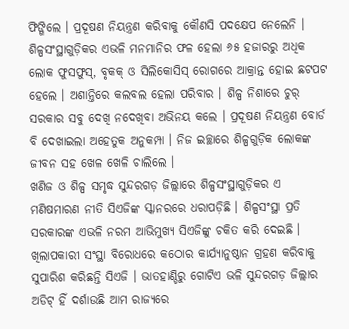ଫିଙ୍ଗିଲେ । ପ୍ରଦୂଷଣ ନିୟନ୍ତ୍ରଣ କରିବାକୁ କୌଣସି ପଦକ୍ଷେପ ନେଲେନି । ଶିଳ୍ପସଂସ୍ଥାଗୁଡ଼ିକର ଏଭଳି ମନମାନିର ଫଳ ହେଲା ୬୫ ହଜାରରୁ ଅଧିକ ଲୋକ ଫୁସଫୁସ୍, ବୃକକ୍ ଓ ସିଲିକୋସିସ୍ ରୋଗରେ ଆକ୍ରାନ୍ତ ହୋଇ ଛଟପଟ ହେଲେ । ଅଶାନ୍ତିରେ କଲବଲ ହେଲା ପରିବାର । ଶିଳ୍ପ ନିଶାରେ ଚୁର୍ ସରକାର ସବୁ ଦେଖି ନଦେଖିବା ଅଭିନୟ କଲେ । ପ୍ରଦୂଷଣ ନିୟନ୍ତ୍ରଣ ବୋର୍ଡ ବି ଦେଖାଇଲା ଅହେତୁକ ଅନୁକମ୍ପା । ନିଜ ଇଚ୍ଛାରେ ଶିଳ୍ପଗୁଡ଼ିକ ଲୋକଙ୍କ ଜୀବନ ସହ ଖେଳ ଖେଳି ଚାଲିଲେ ।
ଖଣିଜ ଓ ଶିଳ୍ପ ସମୃଦ୍ଧ ସୁନ୍ଦରଗଡ଼ ଜିଲ୍ଲାରେ ଶିଳ୍ପସଂସ୍ଥାଗୁଡ଼ିକର ଏ ମଣିଷମାରଣ ନୀତି ସିଏଜିଙ୍କ ସ୍କାନରରେ ଧରାପଡ଼ିଛି । ଶିଳ୍ପସଂସ୍ଥା ପ୍ରତି ସରକାରଙ୍କ ଏଭଳି ନରମ ଆଭିମୁଖ୍ୟ ସିଏଜିଙ୍କୁ ଚକିତ କରି ଦେଇଛି । ଖିଲାପକାରୀ ସଂସ୍ଥା ବିରୋଧରେ କଠୋର କାର୍ଯ୍ୟାନୁଷ୍ଠାନ ଗ୍ରହଣ କରିବାକୁ ସୁପାରିଶ କରିଛନ୍ତି ସିଏଜି । ଭାତହାଣ୍ଡିରୁ ଗୋଟିଏ ଭଳି ସୁନ୍ଦରଗଡ଼ ଜିଲ୍ଲାର ଅଡିଟ୍ ହିଁ ଦର୍ଶାଉଛି ଆମ ରାଜ୍ୟରେ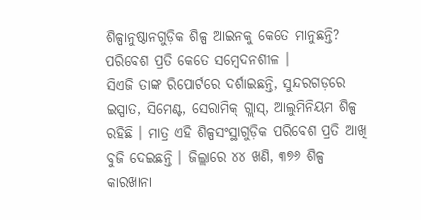ଶିଳ୍ପାନୁଷ୍ଠାନଗୁଡ଼ିକ ଶିଳ୍ପ ଆଇନକୁ କେତେ ମାନୁଛନ୍ତି? ପରିବେଶ ପ୍ରତି କେତେ ସମ୍ବେଦନଶୀଳ ।
ସିଏଜି ତାଙ୍କ ରିପୋର୍ଟରେ ଦର୍ଶାଇଛନ୍ତି, ସୁନ୍ଦରଗଡ଼ରେ ଇସ୍ପାତ, ସିମେଣ୍ଟ, ସେରାମିକ୍ ଗ୍ଲାସ୍, ଆଲୁମିନିୟମ ଶିଳ୍ପ ରହିଛି । ମାତ୍ର ଏହି ଶିଳ୍ପସଂସ୍ଥାଗୁଡ଼ିକ ପରିବେଶ ପ୍ରତି ଆଖି ବୁଜି ଦେଇଛନ୍ତି । ଜିଲ୍ଲାରେ ୪୪ ଖଣି, ୩୭୬ ଶିଳ୍ପ କାରଖାନା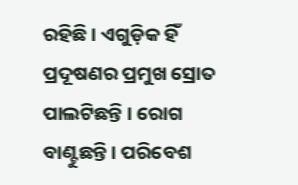ରହିଛି । ଏଗୁଡ଼ିକ ହିଁ ପ୍ରଦୂଷଣର ପ୍ରମୁଖ ସ୍ରୋତ ପାଲଟିଛନ୍ତି । ରୋଗ ବାଣ୍ଟୁଛନ୍ତି । ପରିବେଶ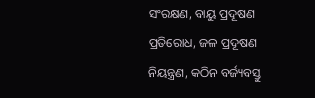ସଂରକ୍ଷଣ, ବାୟୁ ପ୍ରଦୂଷଣ ପ୍ରତିରୋଧ, ଜଳ ପ୍ରଦୂଷଣ ନିୟନ୍ତ୍ରଣ, କଠିନ ବର୍ଜ୍ୟବସ୍ତୁ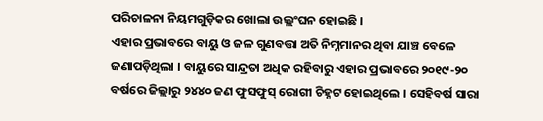ପରିଚାଳନା ନିୟମଗୁଡ଼ିକର ଖୋଲା ଉଲ୍ଲଂଘନ ହୋଇଛି ।
ଏହାର ପ୍ରଭାବରେ ବାୟୁ ଓ ଜଳ ଗୁଣବତ୍ତା ଅତି ନିମ୍ନମାନର ଥିବା ଯାଞ୍ଚ ବେଳେ ଜଣାପଡ଼ିଥିଲା । ବାୟୁରେ ସାନ୍ଦ୍ରତା ଅଧିକ ରହିବାରୁ ଏହାର ପ୍ରଭାବରେ ୨୦୧୯-୨୦ ବର୍ଷରେ ଜିଲ୍ଲାରୁ ୨୪୪୦ ଜଣ ଫୁସଫୁସ୍ ରୋଗୀ ଚିହ୍ନଟ ହୋଇଥିଲେ । ସେହିବର୍ଷ ସାରା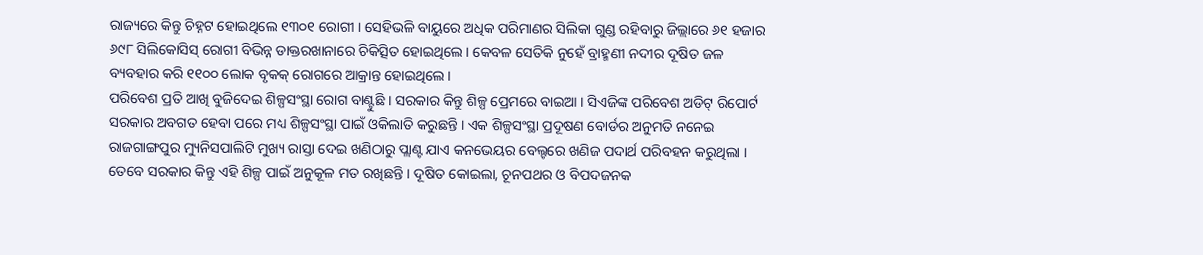ରାଜ୍ୟରେ କିନ୍ତୁ ଚିହ୍ନଟ ହୋଇଥିଲେ ୧୩୦୧ ରୋଗୀ । ସେହିଭଳି ବାୟୁରେ ଅଧିକ ପରିମାଣର ସିଲିକା ଗୁଣ୍ଡ ରହିବାରୁ ଜିଲ୍ଲାରେ ୬୧ ହଜାର ୬୯୮ ସିଲିକୋସିସ୍ ରୋଗୀ ବିଭିନ୍ନ ଡାକ୍ତରଖାନାରେ ଚିକିତ୍ସିତ ହୋଇଥିଲେ । କେବଳ ସେତିକି ନୁହେଁ ବ୍ରାହ୍ମଣୀ ନଦୀର ଦୂଷିତ ଜଳ ବ୍ୟବହାର କରି ୧୧୦୦ ଲୋକ ବୃକକ୍ ରୋଗରେ ଆକ୍ରାନ୍ତ ହୋଇଥିଲେ ।
ପରିବେଶ ପ୍ରତି ଆଖି ବୁଜିଦେଇ ଶିଳ୍ପସଂସ୍ଥା ରୋଗ ବାଣ୍ଟୁଛି । ସରକାର କିନ୍ତୁ ଶିଳ୍ପ ପ୍ରେମରେ ବାଇଆ । ସିଏଜିଙ୍କ ପରିବେଶ ଅଡିଟ୍ ରିପୋର୍ଟ ସରକାର ଅବଗତ ହେବା ପରେ ମଧ୍ୟ ଶିଳ୍ପସଂସ୍ଥା ପାଇଁ ଓକିଲାତି କରୁଛନ୍ତି । ଏକ ଶିଳ୍ପସଂସ୍ଥା ପ୍ରଦୂଷଣ ବୋର୍ଡର ଅନୁମତି ନନେଇ ରାଜଗାଙ୍ଗପୁର ମ୍ୟୁନିସପାଲିଟି ମୁଖ୍ୟ ରାସ୍ତା ଦେଇ ଖଣିଠାରୁ ପ୍ଲାଣ୍ଟ ଯାଏ କନଭେୟର ବେଲ୍ଟରେ ଖଣିଜ ପଦାର୍ଥ ପରିବହନ କରୁଥିଲା । ତେବେ ସରକାର କିନ୍ତୁ ଏହି ଶିଳ୍ପ ପାଇଁ ଅନୁକୂଳ ମତ ରଖିଛନ୍ତି । ଦୂଷିତ କୋଇଲା, ଚୂନପଥର ଓ ବିପଦଜନକ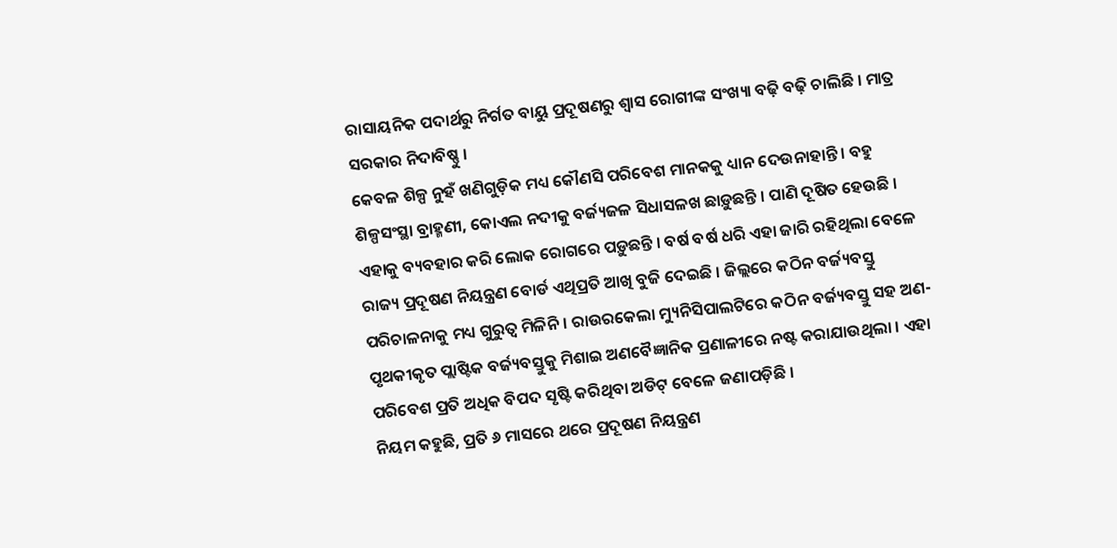ରାସାୟନିକ ପଦାର୍ଥରୁ ନିର୍ଗତ ବାୟୁ ପ୍ରଦୂଷଣରୁ ଶ୍ୱାସ ରୋଗୀଙ୍କ ସଂଖ୍ୟା ବଢ଼ି ବଢ଼ି ଚାଲିଛି । ମାତ୍ର ସରକାର ନିଦାବିଷ୍ଣୁ ।
କେବଳ ଶିଳ୍ପ ନୁହଁ ଖଣିଗୁଡ଼ିକ ମଧ୍ୟ କୌଣସି ପରିବେଶ ମାନକକୁ ଧ୍ୟାନ ଦେଉନାହାନ୍ତି । ବହୁ ଶିଳ୍ପସଂସ୍ଥା ବ୍ରାହ୍ମଣୀ, କୋଏଲ ନଦୀକୁ ବର୍ଜ୍ୟଜଳ ସିଧାସଳଖ ଛାଡ଼ୁଛନ୍ତି । ପାଣି ଦୂଷିତ ହେଉଛି । ଏହାକୁ ବ୍ୟବହାର କରି ଲୋକ ରୋଗରେ ପଡ଼ୁଛନ୍ତି । ବର୍ଷ ବର୍ଷ ଧରି ଏହା ଜାରି ରହିଥିଲା ବେଳେ ରାଜ୍ୟ ପ୍ରଦୂଷଣ ନିୟନ୍ତ୍ରଣ ବୋର୍ଡ ଏଥିପ୍ରତି ଆଖି ବୁଜି ଦେଇଛି । ଜିଲ୍ଲରେ କଠିନ ବର୍ଜ୍ୟବସ୍ତୁ ପରିଚାଳନାକୁ ମଧ୍ୟ ଗୁରୁତ୍ୱ ମିଳିନି । ରାଉରକେଲା ମ୍ୟୁନିସିପାଲଟିରେ କଠିନ ବର୍ଜ୍ୟବସ୍ତୁ ସହ ଅଣ-ପୃଥକୀକୃତ ପ୍ଲାଷ୍ଟିକ ବର୍ଜ୍ୟବସ୍ତୁକୁ ମିଶାଇ ଅଣବୈଜ୍ଞାନିକ ପ୍ରଣାଳୀରେ ନଷ୍ଟ କରାଯାଉଥିଲା । ଏହା ପରିବେଶ ପ୍ରତି ଅଧିକ ବିପଦ ସୃଷ୍ଟି କରିଥିବା ଅଡିଟ୍ ବେଳେ ଜଣାପଡ଼ିଛି ।
ନିୟମ କହୁଛି, ପ୍ରତି ୬ ମାସରେ ଥରେ ପ୍ରଦୂଷଣ ନିୟନ୍ତ୍ରଣ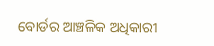ବୋର୍ଡର ଆଞ୍ଚଳିକ ଅଧିକାରୀ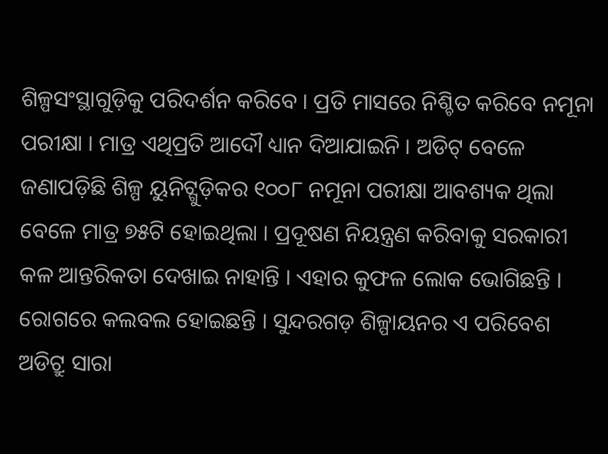ଶିଳ୍ପସଂସ୍ଥାଗୁଡ଼ିକୁ ପରିଦର୍ଶନ କରିବେ । ପ୍ରତି ମାସରେ ନିଶ୍ଚିତ କରିବେ ନମୂନା ପରୀକ୍ଷା । ମାତ୍ର ଏଥିପ୍ରତି ଆଦୌ ଧ୍ୟାନ ଦିଆଯାଇନି । ଅଡିଟ୍ ବେଳେ ଜଣାପଡ଼ିଛି ଶିଳ୍ପ ୟୁନିଟ୍ଗୁଡ଼ିକର ୧୦୦୮ ନମୂନା ପରୀକ୍ଷା ଆବଶ୍ୟକ ଥିଲା ବେଳେ ମାତ୍ର ୭୫ଟି ହୋଇଥିଲା । ପ୍ରଦୂଷଣ ନିୟନ୍ତ୍ରଣ କରିବାକୁ ସରକାରୀ କଳ ଆନ୍ତରିକତା ଦେଖାଇ ନାହାନ୍ତି । ଏହାର କୁଫଳ ଲୋକ ଭୋଗିଛନ୍ତି । ରୋଗରେ କଲବଲ ହୋଇଛନ୍ତି । ସୁନ୍ଦରଗଡ଼ ଶିଳ୍ପାୟନର ଏ ପରିବେଶ ଅଡିଟ୍ରୁ ସାରା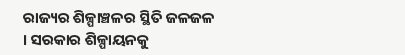ରାଜ୍ୟର ଶିଳ୍ପାଞ୍ଚଳର ସ୍ଥିତି ଜଳଜଳ । ସରକାର ଶିଳ୍ପାୟନକୁ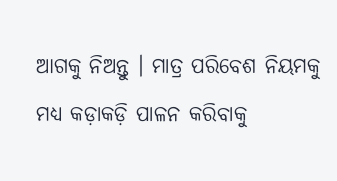ଆଗକୁ ନିଅନ୍ତୁ । ମାତ୍ର ପରିବେଶ ନିୟମକୁ ମଧ୍ୟ କଡ଼ାକଡ଼ି ପାଳନ କରିବାକୁ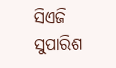ସିଏଜି ସୁପାରିଶ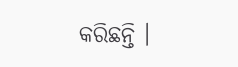କରିଛନ୍ତି ।